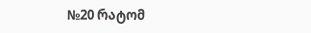№20 რატომ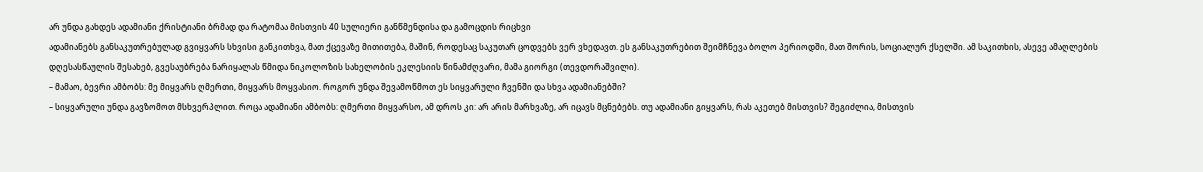არ უნდა გახდეს ადამიანი ქრისტიანი ბრმად და რატომაა მისთვის 40 სულიერი განწმენდისა და გამოცდის რიცხვი
ადამიანებს განსაკუთრებულად გვიყვარს სხვისი განკითხვა, მათ ქცევაზე მითითება, მაშინ, როდესაც საკუთარ ცოდვებს ვერ ვხედავთ. ეს განსაკუთრებით შეიმჩნევა ბოლო პერიოდში, მათ შორის, სოციალურ ქსელში. ამ საკითხის, ასევე ამაღლების დღესასწაულის შესახებ, გვესაუბრება ნარიყალას წმიდა ნიკოლოზის სახელობის ეკლესიის წინამძღვარი, მამა გიორგი (თევდორაშვილი).
– მამაო, ბევრი ამბობს: მე მიყვარს ღმერთი, მიყვარს მოყვასიო. როგორ უნდა შევამოწმოთ ეს სიყვარული ჩვენში და სხვა ადამიანებში?
– სიყვარული უნდა გავზომოთ მსხვერპლით. როცა ადამიანი ამბობს: ღმერთი მიყვარსო, ამ დროს კი: არ არის მარხვაზე, არ იცავს მცნებებს. თუ ადამიანი გიყვარს, რას აკეთებ მისთვის? შეგიძლია, მისთვის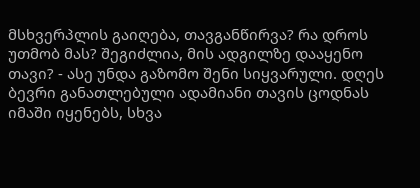მსხვერპლის გაიღება, თავგანწირვა? რა დროს უთმობ მას? შეგიძლია, მის ადგილზე დააყენო თავი? - ასე უნდა გაზომო შენი სიყვარული. დღეს ბევრი განათლებული ადამიანი თავის ცოდნას იმაში იყენებს, სხვა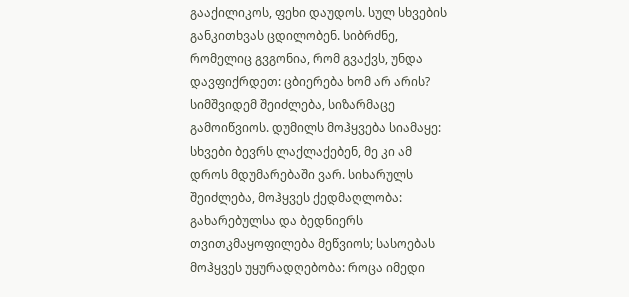გააქილიკოს, ფეხი დაუდოს. სულ სხვების განკითხვას ცდილობენ. სიბრძნე, რომელიც გვგონია, რომ გვაქვს, უნდა დავფიქრდეთ: ცბიერება ხომ არ არის? სიმშვიდემ შეიძლება, სიზარმაცე გამოიწვიოს. დუმილს მოჰყვება სიამაყე: სხვები ბევრს ლაქლაქებენ, მე კი ამ დროს მდუმარებაში ვარ. სიხარულს შეიძლება, მოჰყვეს ქედმაღლობა: გახარებულსა და ბედნიერს თვითკმაყოფილება მეწვიოს; სასოებას მოჰყვეს უყურადღებობა: როცა იმედი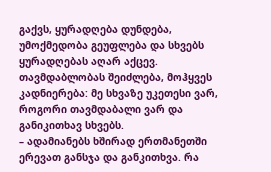გაქვს, ყურადღება დუნდება, უმოქმედობა გეუფლება და სხვებს ყურადღებას აღარ აქცევ. თავმდაბლობას შეიძლება, მოჰყვეს კადნიერება: მე სხვაზე უკეთესი ვარ, როგორი თავმდაბალი ვარ და განიკითხავ სხვებს.
– ადამიანებს ხშირად ერთმანეთში ერევათ განსჯა და განკითხვა. რა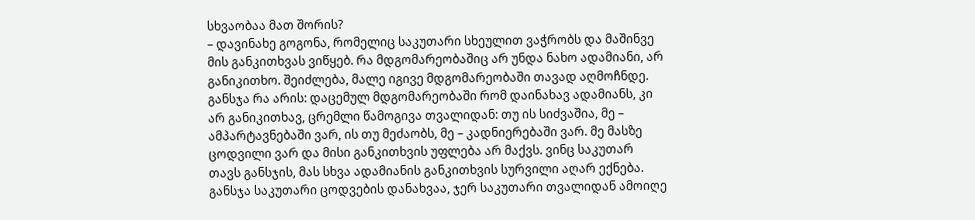სხვაობაა მათ შორის?
– დავინახე გოგონა, რომელიც საკუთარი სხეულით ვაჭრობს და მაშინვე მის განკითხვას ვიწყებ. რა მდგომარეობაშიც არ უნდა ნახო ადამიანი, არ განიკითხო. შეიძლება, მალე იგივე მდგომარეობაში თავად აღმოჩნდე. განსჯა რა არის: დაცემულ მდგომარეობაში რომ დაინახავ ადამიანს, კი არ განიკითხავ, ცრემლი წამოგივა თვალიდან: თუ ის სიძვაშია, მე – ამპარტავნებაში ვარ, ის თუ მეძაობს, მე – კადნიერებაში ვარ. მე მასზე ცოდვილი ვარ და მისი განკითხვის უფლება არ მაქვს. ვინც საკუთარ თავს განსჯის, მას სხვა ადამიანის განკითხვის სურვილი აღარ ექნება. განსჯა საკუთარი ცოდვების დანახვაა, ჯერ საკუთარი თვალიდან ამოიღე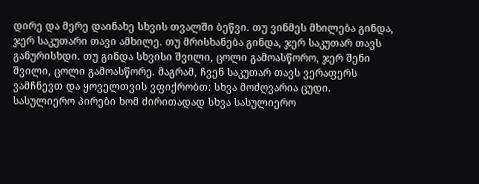დირე და მერე დაინახე სხვის თვალში ბეწვი. თუ ვინმეს მხილება გინდა, ჯერ საკუთარი თავი ამხილე. თუ მრისხანება გინდა, ჯერ საკუთარ თავს განურისხდი. თუ გინდა სხვისი შვილი, ცოლი გამოასწორო, ჯერ შენი შვილი, ცოლი გამოასწორე. მაგრამ, ჩვენ საკუთარ თავს ვერაფერს ვამჩნევთ და ყოველთვის ვფიქრობთ: სხვა მოძღვარია ცუდი. სასულიერო პირები ხომ ძირითადად სხვა სასულიერო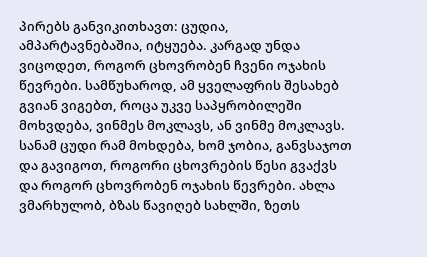პირებს განვიკითხავთ: ცუდია, ამპარტავნებაშია, იტყუება. კარგად უნდა ვიცოდეთ, როგორ ცხოვრობენ ჩვენი ოჯახის წევრები. სამწუხაროდ, ამ ყველაფრის შესახებ გვიან ვიგებთ, როცა უკვე საპყრობილეში მოხვდება, ვინმეს მოკლავს, ან ვინმე მოკლავს. სანამ ცუდი რამ მოხდება, ხომ ჯობია, განვსაჯოთ და გავიგოთ, როგორი ცხოვრების წესი გვაქვს და როგორ ცხოვრობენ ოჯახის წევრები. ახლა ვმარხულობ, ბზას წავიღებ სახლში, ზეთს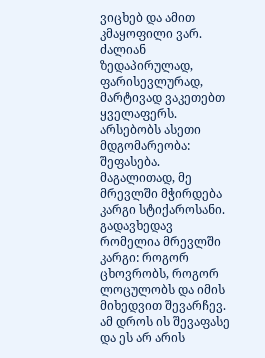ვიცხებ და ამით კმაყოფილი ვარ. ძალიან ზედაპირულად, ფარისევლურად, მარტივად ვაკეთებთ ყველაფერს. არსებობს ასეთი მდგომარეობა: შეფასება. მაგალითად, მე მრევლში მჭირდება კარგი სტიქაროსანი. გადავხედავ რომელია მრევლში კარგი: როგორ ცხოვრობს, როგორ ლოცულობს და იმის მიხედვით შევარჩევ. ამ დროს ის შევაფასე და ეს არ არის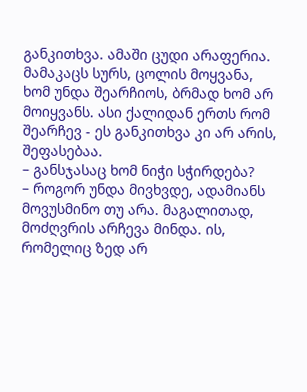განკითხვა. ამაში ცუდი არაფერია. მამაკაცს სურს, ცოლის მოყვანა, ხომ უნდა შეარჩიოს, ბრმად ხომ არ მოიყვანს. ასი ქალიდან ერთს რომ შეარჩევ - ეს განკითხვა კი არ არის, შეფასებაა.
– განსჯასაც ხომ ნიჭი სჭირდება?
– როგორ უნდა მივხვდე, ადამიანს მოვუსმინო თუ არა. მაგალითად, მოძღვრის არჩევა მინდა. ის, რომელიც ზედ არ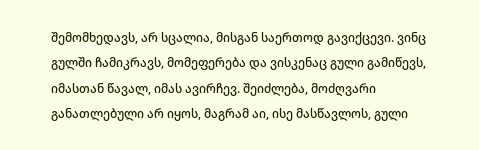შემომხედავს, არ სცალია, მისგან საერთოდ გავიქცევი. ვინც გულში ჩამიკრავს, მომეფერება და ვისკენაც გული გამიწევს, იმასთან წავალ, იმას ავირჩევ. შეიძლება, მოძღვარი განათლებული არ იყოს, მაგრამ აი, ისე მასწავლოს, გული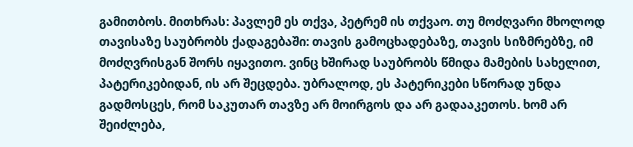გამითბოს. მითხრას: პავლემ ეს თქვა, პეტრემ ის თქვაო. თუ მოძღვარი მხოლოდ თავისაზე საუბრობს ქადაგებაში: თავის გამოცხადებაზე, თავის სიზმრებზე, იმ მოძღვრისგან შორს იყავითო. ვინც ხშირად საუბრობს წმიდა მამების სახელით, პატერიკებიდან, ის არ შეცდება. უბრალოდ, ეს პატერიკები სწორად უნდა გადმოსცეს, რომ საკუთარ თავზე არ მოირგოს და არ გადააკეთოს. ხომ არ შეიძლება,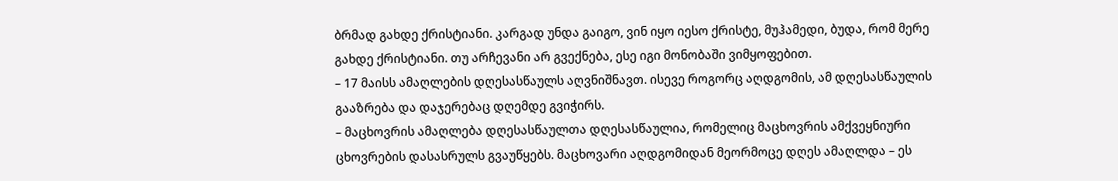ბრმად გახდე ქრისტიანი. კარგად უნდა გაიგო, ვინ იყო იესო ქრისტე, მუჰამედი, ბუდა, რომ მერე გახდე ქრისტიანი. თუ არჩევანი არ გვექნება, ესე იგი მონობაში ვიმყოფებით.
– 17 მაისს ამაღლების დღესასწაულს აღვნიშნავთ. ისევე როგორც აღდგომის, ამ დღესასწაულის გააზრება და დაჯერებაც დღემდე გვიჭირს.
– მაცხოვრის ამაღლება დღესასწაულთა დღესასწაულია, რომელიც მაცხოვრის ამქვეყნიური ცხოვრების დასასრულს გვაუწყებს. მაცხოვარი აღდგომიდან მეორმოცე დღეს ამაღლდა – ეს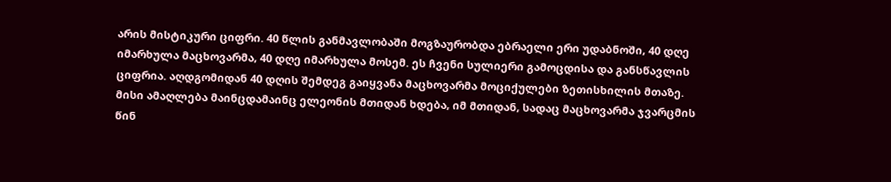არის მისტიკური ციფრი. 40 წლის განმავლობაში მოგზაურობდა ებრაელი ერი უდაბნოში, 40 დღე იმარხულა მაცხოვარმა, 40 დღე იმარხულა მოსემ. ეს ჩვენი სულიერი გამოცდისა და განსწავლის ციფრია. აღდგომიდან 40 დღის შემდეგ გაიყვანა მაცხოვარმა მოციქულები ზეთისხილის მთაზე. მისი ამაღლება მაინცდამაინც ელეონის მთიდან ხდება, იმ მთიდან, სადაც მაცხოვარმა ჯვარცმის წინ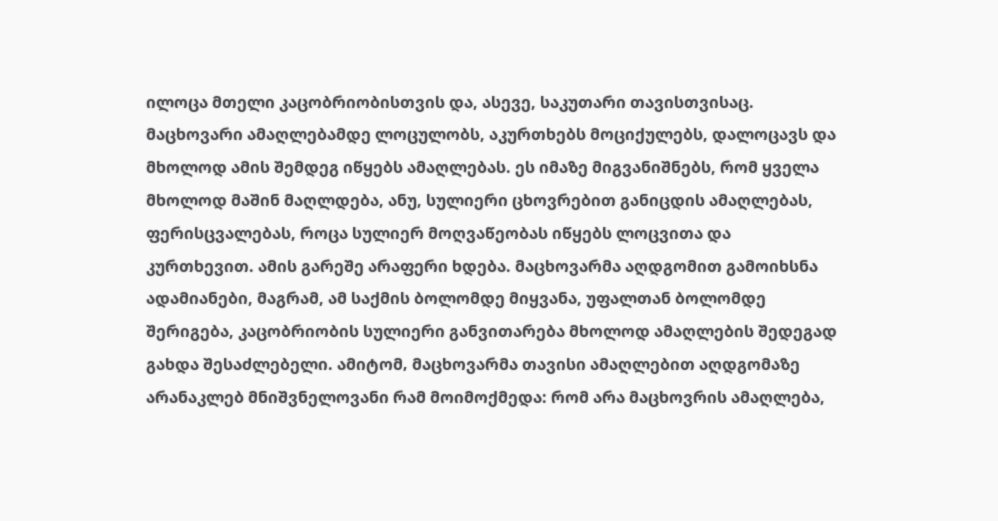ილოცა მთელი კაცობრიობისთვის და, ასევე, საკუთარი თავისთვისაც. მაცხოვარი ამაღლებამდე ლოცულობს, აკურთხებს მოციქულებს, დალოცავს და მხოლოდ ამის შემდეგ იწყებს ამაღლებას. ეს იმაზე მიგვანიშნებს, რომ ყველა მხოლოდ მაშინ მაღლდება, ანუ, სულიერი ცხოვრებით განიცდის ამაღლებას, ფერისცვალებას, როცა სულიერ მოღვაწეობას იწყებს ლოცვითა და კურთხევით. ამის გარეშე არაფერი ხდება. მაცხოვარმა აღდგომით გამოიხსნა ადამიანები, მაგრამ, ამ საქმის ბოლომდე მიყვანა, უფალთან ბოლომდე შერიგება, კაცობრიობის სულიერი განვითარება მხოლოდ ამაღლების შედეგად გახდა შესაძლებელი. ამიტომ‚ მაცხოვარმა თავისი ამაღლებით აღდგომაზე არანაკლებ მნიშვნელოვანი რამ მოიმოქმედა: რომ არა მაცხოვრის ამაღლება,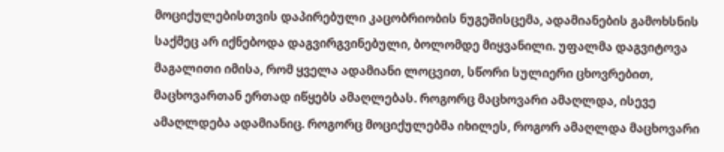მოციქულებისთვის დაპირებული კაცობრიობის ნუგეშისცემა, ადამიანების გამოხსნის საქმეც არ იქნებოდა დაგვირგვინებული, ბოლომდე მიყვანილი. უფალმა დაგვიტოვა მაგალითი იმისა, რომ ყველა ადამიანი ლოცვით, სწორი სულიერი ცხოვრებით, მაცხოვართან ერთად იწყებს ამაღლებას. როგორც მაცხოვარი ამაღლდა, ისევე ამაღლდება ადამიანიც. როგორც მოციქულებმა იხილეს, როგორ ამაღლდა მაცხოვარი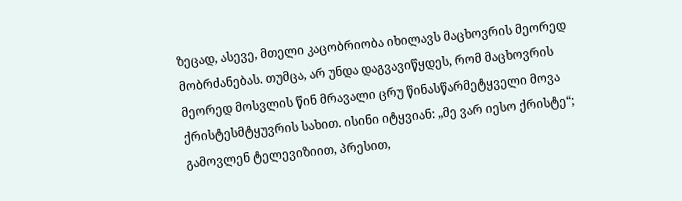ზეცად, ასევე, მთელი კაცობრიობა იხილავს მაცხოვრის მეორედ მობრძანებას. თუმცა, არ უნდა დაგვავიწყდეს, რომ მაცხოვრის მეორედ მოსვლის წინ მრავალი ცრუ წინასწარმეტყველი მოვა ქრისტესმტყუვრის სახით. ისინი იტყვიან: „მე ვარ იესო ქრისტე“; გამოვლენ ტელევიზიით, პრესით,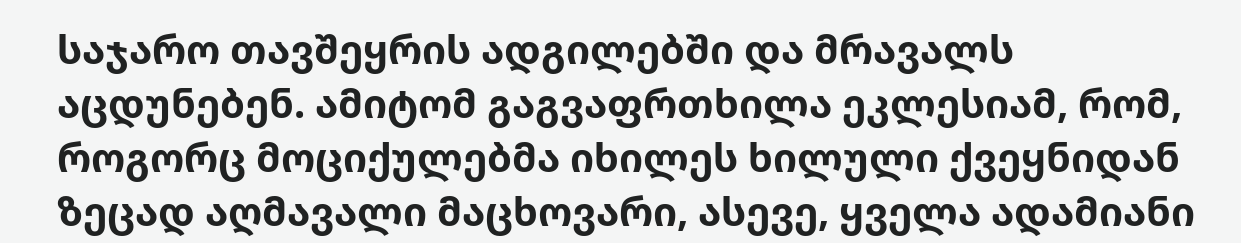საჯარო თავშეყრის ადგილებში და მრავალს აცდუნებენ. ამიტომ გაგვაფრთხილა ეკლესიამ, რომ, როგორც მოციქულებმა იხილეს ხილული ქვეყნიდან ზეცად აღმავალი მაცხოვარი, ასევე, ყველა ადამიანი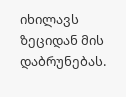იხილავს ზეციდან მის დაბრუნებას.